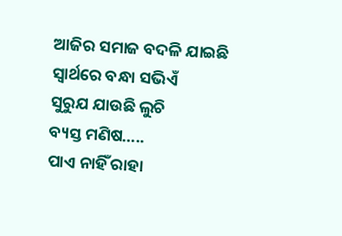ଆଜିର ସମାଜ ବଦଳି ଯାଇଛି
ସ୍ୱାର୍ଥରେ ବନ୍ଧା ସଭିଏଁ
ସୁରୁଯ ଯାଉଛି ଲୁଚି
ବ୍ୟସ୍ତ ମଣିଷ…..
ପାଏ ନାହିଁ ରାହା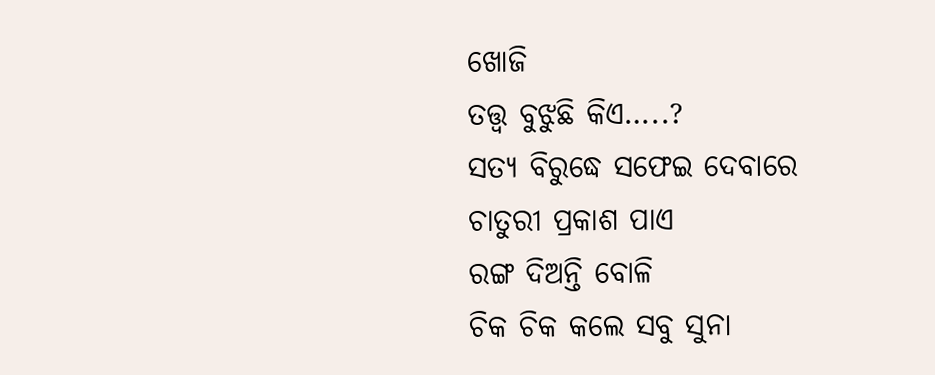ଖୋଜି
ତତ୍ତ୍ୱ ବୁଝୁଛି କିଏ…..?
ସତ୍ୟ ବିରୁଦ୍ଧେ ସଫେଇ ଦେବାରେ
ଚାତୁରୀ ପ୍ରକାଶ ପାଏ
ରଙ୍ଗ ଦିଅନ୍ତି ବୋଳି
ଚିକ ଚିକ କଲେ ସବୁ ସୁନା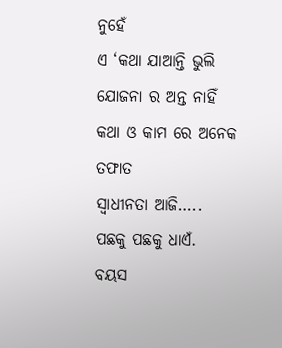ନୁହେଁ
ଏ ‘କଥା ଯାଆନ୍ତି ଭୁଲି
ଯୋଜନା ର ଅନ୍ତ ନାହିଁ
କଥା ଓ କାମ ରେ ଅନେକ ତଫାତ
ସ୍ୱାଧୀନତା ଆଜି…..
ପଛକୁ ପଛକୁ ଧାଏଁ.
ବୟସ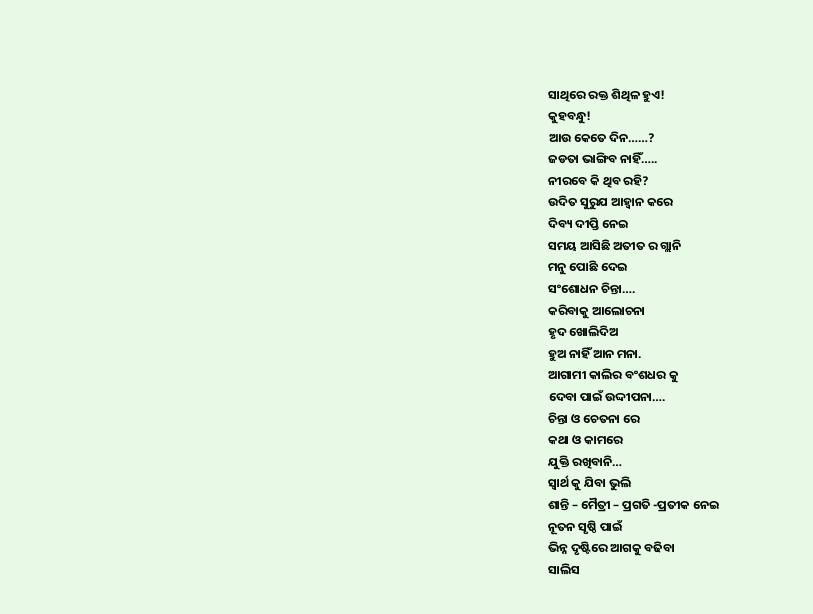ସାଥିରେ ରକ୍ତ ଶିଥିଳ ହୁଏ!
କୁହବନ୍ଧୁ!
ଆଉ କେତେ ଦିନ……?
ଜଡତା ଭାଙ୍ଗିବ ନାହିଁ…..
ନୀରବେ କି ଥିବ ରହି?
ଉଦିତ ସୁରୁଯ ଆହ୍ୱାନ କରେ
ଦିବ୍ୟ ଦୀପ୍ତି ନେଇ
ସମୟ ଆସିଛି ଅତୀତ ର ଗ୍ଲାନି
ମନୁ ପୋଛି ଦେଇ
ସଂଶୋଧନ ଚିନ୍ତା….
କରିବାକୁ ଆଲୋଚନା
ହୃଦ ଖୋଲିଦିଅ
ହୁଅ ନାହିଁ ଆନ ମନା.
ଆଗାମୀ କାଲିର ବଂଶଧର କୁ
ଦେବା ପାଇଁ ଉଦ୍ଦୀପନା….
ଚିନ୍ତା ଓ ଚେତନା ରେ
କଥା ଓ କାମରେ
ଯୁକ୍ତି ରଖିବାନି…
ସ୍ୱାର୍ଥ କୁ ଯିବା ଭୁଲି
ଶାନ୍ତି – ମୈତ୍ରୀ – ପ୍ରଗତି -ପ୍ରତୀକ ନେଇ
ନୂତନ ସୃଷ୍ଠି ପାଇଁ
ଭିନ୍ନ ଦୃଷ୍ଟିରେ ଆଗକୁ ବଢିବା
ସାଲିସ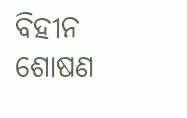ବିହୀନ ଶୋଷଣ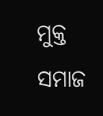ମୁକ୍ତ
ସମାଜ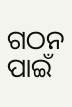ଗଠନ ପାଇଁ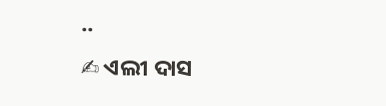..
✍ ଏଲୀ ଦାସ